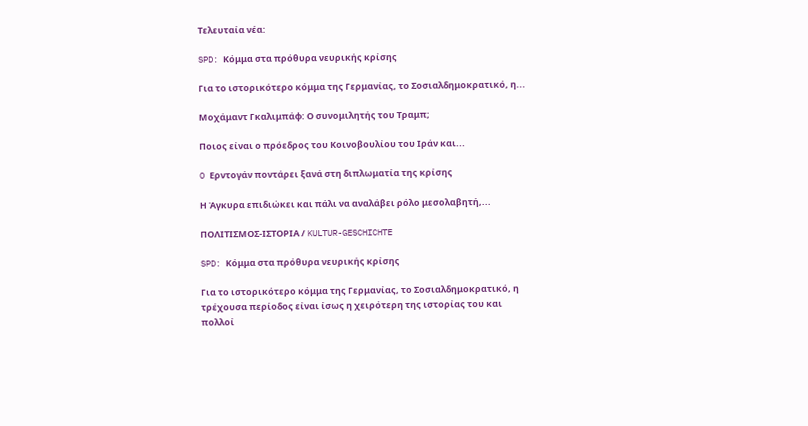Τελευταία νέα:

SPD: Κόμμα στα πρόθυρα νευρικής κρίσης

Για το ιστορικότερο κόμμα της Γερμανίας, το Σοσιαλδημοκρατικό, η...

Μοχάμαντ Γκαλιμπάφ: Ο συνομιλητής του Τραμπ;

Ποιος είναι ο πρόεδρος του Κοινοβουλίου του Ιράν και...

O Ερντογάν ποντάρει ξανά στη διπλωματία της κρίσης

Η Άγκυρα επιδιώκει και πάλι να αναλάβει ρόλο μεσολαβητή,...

ΠΟΛΙΤΙΣΜΟΣ-ΙΣΤΟΡΙΑ / KULTUR-GESCHICHTE

SPD: Κόμμα στα πρόθυρα νευρικής κρίσης

Για το ιστορικότερο κόμμα της Γερμανίας, το Σοσιαλδημοκρατικό, η τρέχουσα περίοδος είναι ίσως η χειρότερη της ιστορίας του και πολλοί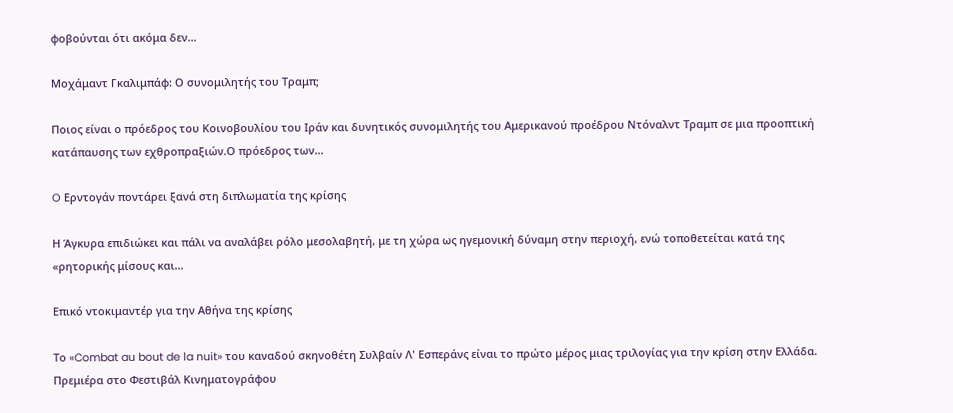φοβούνται ότι ακόμα δεν...

Μοχάμαντ Γκαλιμπάφ: Ο συνομιλητής του Τραμπ;

Ποιος είναι ο πρόεδρος του Κοινοβουλίου του Ιράν και δυνητικός συνομιλητής του Αμερικανού προέδρου Ντόναλντ Τραμπ σε μια προοπτική κατάπαυσης των εχθροπραξιών.Ο πρόεδρος των...

O Ερντογάν ποντάρει ξανά στη διπλωματία της κρίσης

Η Άγκυρα επιδιώκει και πάλι να αναλάβει ρόλο μεσολαβητή, με τη χώρα ως ηγεμονική δύναμη στην περιοχή, ενώ τοποθετείται κατά της «ρητορικής μίσους και...

Επικό ντοκιμαντέρ για την Αθήνα της κρίσης

Το «Combat au bout de la nuit» του καναδού σκηνοθέτη Συλβαίν Λ' Εσπεράνς είναι το πρώτο μέρος μιας τριλογίας για την κρίση στην Ελλάδα. Πρεμιέρα στο Φεστιβάλ Κινηματογράφου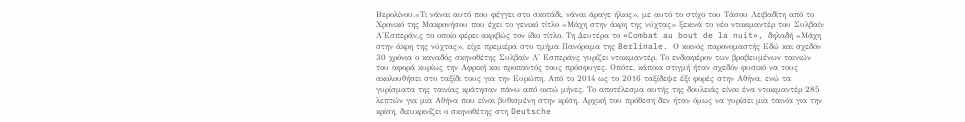Βερολίνου.«Τι νάναι αυτό που φέγγει στο σκοτάδι, νάναι άραγε ήλιος», με αυτό το στίχο του Τάσου Λειβαδίτη από το Χρονικό της Μακρονήσου που έχει το γενικό τίτλο «Μάχη στην άκρη της νύχτας» ξεκινά το νέο ντοκιμαντέρ του Συλβαίν Λ'Εσπεράν,ς το οποίο φέρει ακριβώς τον ίδιο τίτλο. Τη Δευτέρα το «Combat au bout de la nuit», δηλαδή «Μάχη στην άκρη της νύχτας», είχε πρεμιέρα στο τμήμα Πανόραμα της Berlinale. Ο κοινός παρονομαστής Εδώ και σχεδόν 30 χρόνια ο καναδός σκηνοθέτης Συλβαίν Λ' Εσπεράνς γυρίζει ντοκιμαντέρ. Το ενδιαφέρον των βραβευμένων ταινιών του αφορά κυρίως την Αφρική και προπαντός τους πρόσφυγες. Οπότε, κάποια στιγμή ήταν σχεδόν φυσικό να τους ακολουθήσει στο ταξίδι τους για την Ευρώπη. Από το 2014 ως το 2016 ταξίδεψε έξι φορές στην Αθήνα, ενώ τα γυρίσματα της ταινίας κράτησαν πάνω από οκτώ μήνες. Το αποτέλεσμα αυτής της δουλειάς είναι ένα ντοκιμαντέρ 285 λεπτών για μια Αθήνα που είναι βυθισμένη στην κρίση. Αρχική του πρόθεση δεν ήταν όμως να γυρίσει μια ταινία για την κρίση, διευκρινίζει ο σκηνοθέτης στη Deutsche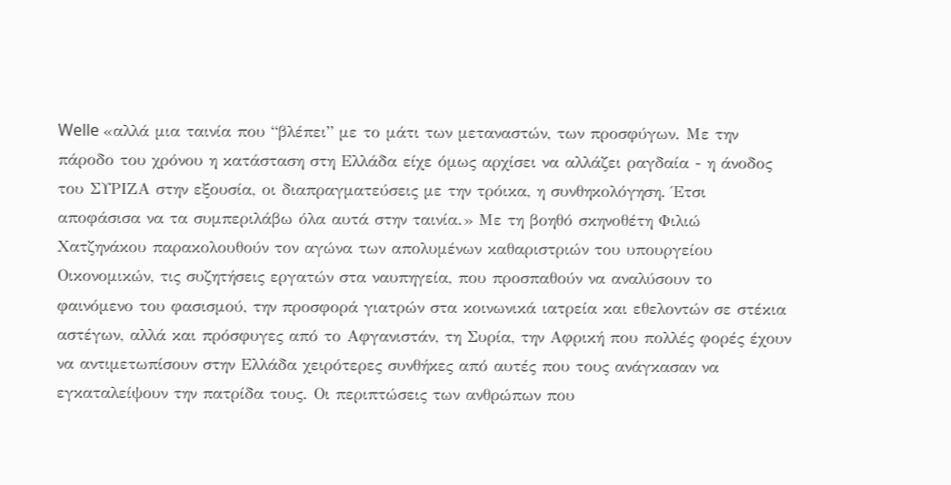Welle «αλλά μια ταινία που “βλέπει” με το μάτι των μεταναστών, των προσφύγων. Με την πάροδο του χρόνου η κατάσταση στη Ελλάδα είχε όμως αρχίσει να αλλάζει ραγδαία - η άνοδος του ΣΥΡΙΖΑ στην εξουσία, οι διαπραγματεύσεις με την τρόικα, η συνθηκολόγηση. Έτσι αποφάσισα να τα συμπεριλάβω όλα αυτά στην ταινία.» Με τη βοηθό σκηνοθέτη Φιλιώ Χατζηνάκου παρακολουθούν τον αγώνα των απολυμένων καθαριστριών του υπουργείου Οικονομικών, τις συζητήσεις εργατών στα ναυπηγεία, που προσπαθούν να αναλύσουν το φαινόμενο του φασισμού, την προσφορά γιατρών στα κοινωνικά ιατρεία και εθελοντών σε στέκια αστέγων, αλλά και πρόσφυγες από το Αφγανιστάν, τη Συρία, την Αφρική που πολλές φορές έχουν να αντιμετωπίσουν στην Ελλάδα χειρότερες συνθήκες από αυτές που τους ανάγκασαν να εγκαταλείψουν την πατρίδα τους. Οι περιπτώσεις των ανθρώπων που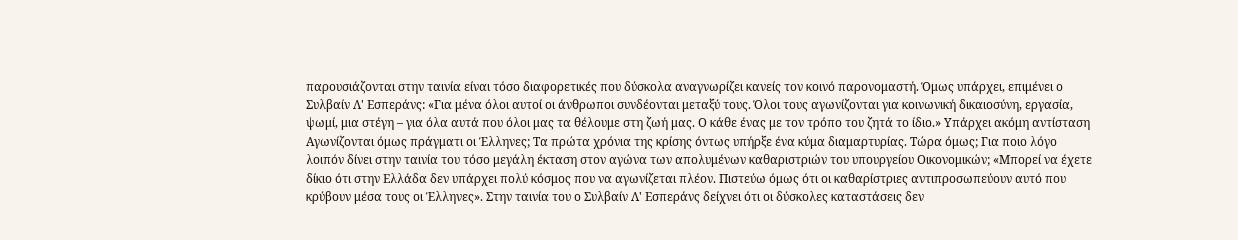παρουσιάζονται στην ταινία είναι τόσο διαφορετικές που δύσκολα αναγνωρίζει κανείς τον κοινό παρονομαστή. Όμως υπάρχει, επιμένει ο Συλβαίν Λ' Εσπεράνς: «Για μένα όλοι αυτοί οι άνθρωποι συνδέονται μεταξύ τους. Όλοι τους αγωνίζονται για κοινωνική δικαιοσύνη, εργασία, ψωμί, μια στέγη – για όλα αυτά που όλοι μας τα θέλουμε στη ζωή μας. Ο κάθε ένας με τον τρόπο του ζητά το ίδιο.» Υπάρχει ακόμη αντίσταση Αγωνίζονται όμως πράγματι οι Έλληνες; Τα πρώτα χρόνια της κρίσης όντως υπήρξε ένα κύμα διαμαρτυρίας. Τώρα όμως; Για ποιο λόγο λοιπόν δίνει στην ταινία του τόσο μεγάλη έκταση στον αγώνα των απολυμένων καθαριστριών του υπουργείου Οικονομικών; «Μπορεί να έχετε δίκιο ότι στην Ελλάδα δεν υπάρχει πολύ κόσμος που να αγωνίζεται πλέον. Πιστεύω όμως ότι οι καθαρίστριες αντιπροσωπεύουν αυτό που κρύβουν μέσα τους οι Έλληνες». Στην ταινία του ο Συλβαίν Λ' Εσπεράνς δείχνει ότι οι δύσκολες καταστάσεις δεν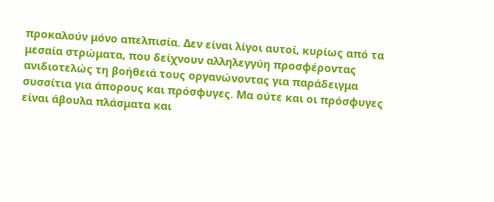προκαλούν μόνο απελπισία. Δεν είναι λίγοι αυτοί, κυρίως από τα μεσαία στρώματα, που δείχνουν αλληλεγγύη προσφέροντας ανιδιοτελώς τη βοήθειά τους οργανώνοντας για παράδειγμα συσσίτια για άπορους και πρόσφυγες. Μα ούτε και οι πρόσφυγες είναι άβουλα πλάσματα και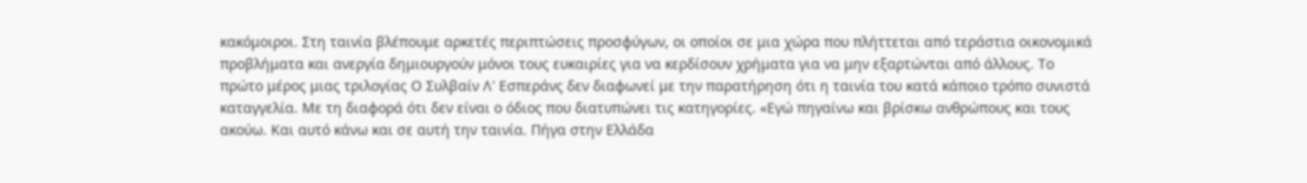κακόμοιροι. Στη ταινία βλέπουμε αρκετές περιπτώσεις προσφύγων, οι οποίοι σε μια χώρα που πλήττεται από τεράστια οικονομικά προβλήματα και ανεργία δημιουργούν μόνοι τους ευκαιρίες για να κερδίσουν χρήματα για να μην εξαρτώνται από άλλους. Το πρώτο μέρος μιας τριλογίας Ο Συλβαίν Λ' Εσπεράνς δεν διαφωνεί με την παρατήρηση ότι η ταινία του κατά κάποιο τρόπο συνιστά καταγγελία. Με τη διαφορά ότι δεν είναι ο όδιος που διατυπώνει τις κατηγορίες. «Εγώ πηγαίνω και βρίσκω ανθρώπους και τους ακούω. Και αυτό κάνω και σε αυτή την ταινία. Πήγα στην Ελλάδα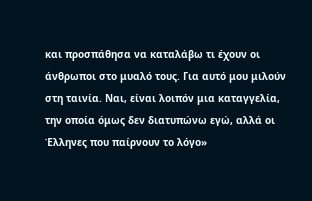και προσπάθησα να καταλάβω τι έχουν οι άνθρωποι στο μυαλό τους. Για αυτό μου μιλούν στη ταινία. Ναι, είναι λοιπόν μια καταγγελία, την οποία όμως δεν διατυπώνω εγώ, αλλά οι Έλληνες που παίρνουν το λόγο»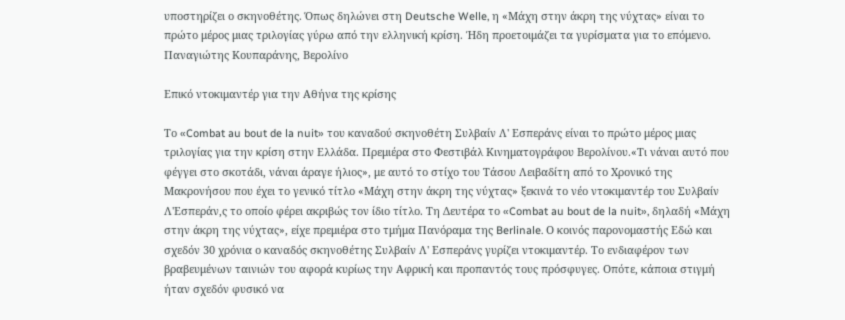υποστηρίζει ο σκηνοθέτης. Όπως δηλώνει στη Deutsche Welle, η «Μάχη στην άκρη της νύχτας» είναι το πρώτο μέρος μιας τριλογίας γύρω από την ελληνική κρίση. Ήδη προετοιμάζει τα γυρίσματα για το επόμενο. Παναγιώτης Κουπαράνης, Βερολίνο

Επικό ντοκιμαντέρ για την Αθήνα της κρίσης

Το «Combat au bout de la nuit» του καναδού σκηνοθέτη Συλβαίν Λ' Εσπεράνς είναι το πρώτο μέρος μιας τριλογίας για την κρίση στην Ελλάδα. Πρεμιέρα στο Φεστιβάλ Κινηματογράφου Βερολίνου.«Τι νάναι αυτό που φέγγει στο σκοτάδι, νάναι άραγε ήλιος», με αυτό το στίχο του Τάσου Λειβαδίτη από το Χρονικό της Μακρονήσου που έχει το γενικό τίτλο «Μάχη στην άκρη της νύχτας» ξεκινά το νέο ντοκιμαντέρ του Συλβαίν Λ'Εσπεράν,ς το οποίο φέρει ακριβώς τον ίδιο τίτλο. Τη Δευτέρα το «Combat au bout de la nuit», δηλαδή «Μάχη στην άκρη της νύχτας», είχε πρεμιέρα στο τμήμα Πανόραμα της Berlinale. Ο κοινός παρονομαστής Εδώ και σχεδόν 30 χρόνια ο καναδός σκηνοθέτης Συλβαίν Λ' Εσπεράνς γυρίζει ντοκιμαντέρ. Το ενδιαφέρον των βραβευμένων ταινιών του αφορά κυρίως την Αφρική και προπαντός τους πρόσφυγες. Οπότε, κάποια στιγμή ήταν σχεδόν φυσικό να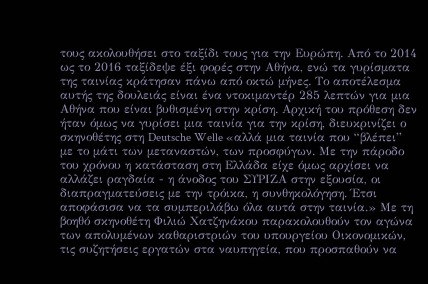τους ακολουθήσει στο ταξίδι τους για την Ευρώπη. Από το 2014 ως το 2016 ταξίδεψε έξι φορές στην Αθήνα, ενώ τα γυρίσματα της ταινίας κράτησαν πάνω από οκτώ μήνες. Το αποτέλεσμα αυτής της δουλειάς είναι ένα ντοκιμαντέρ 285 λεπτών για μια Αθήνα που είναι βυθισμένη στην κρίση. Αρχική του πρόθεση δεν ήταν όμως να γυρίσει μια ταινία για την κρίση, διευκρινίζει ο σκηνοθέτης στη Deutsche Welle «αλλά μια ταινία που “βλέπει” με το μάτι των μεταναστών, των προσφύγων. Με την πάροδο του χρόνου η κατάσταση στη Ελλάδα είχε όμως αρχίσει να αλλάζει ραγδαία - η άνοδος του ΣΥΡΙΖΑ στην εξουσία, οι διαπραγματεύσεις με την τρόικα, η συνθηκολόγηση. Έτσι αποφάσισα να τα συμπεριλάβω όλα αυτά στην ταινία.» Με τη βοηθό σκηνοθέτη Φιλιώ Χατζηνάκου παρακολουθούν τον αγώνα των απολυμένων καθαριστριών του υπουργείου Οικονομικών, τις συζητήσεις εργατών στα ναυπηγεία, που προσπαθούν να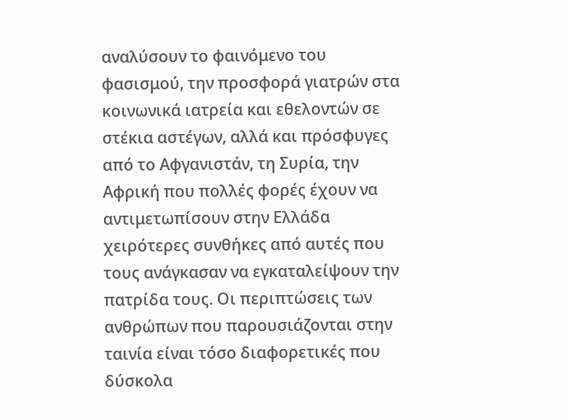αναλύσουν το φαινόμενο του φασισμού, την προσφορά γιατρών στα κοινωνικά ιατρεία και εθελοντών σε στέκια αστέγων, αλλά και πρόσφυγες από το Αφγανιστάν, τη Συρία, την Αφρική που πολλές φορές έχουν να αντιμετωπίσουν στην Ελλάδα χειρότερες συνθήκες από αυτές που τους ανάγκασαν να εγκαταλείψουν την πατρίδα τους. Οι περιπτώσεις των ανθρώπων που παρουσιάζονται στην ταινία είναι τόσο διαφορετικές που δύσκολα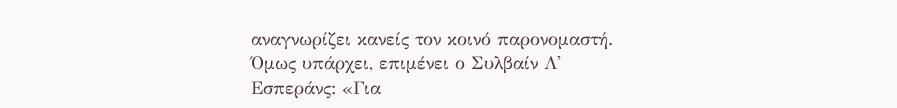αναγνωρίζει κανείς τον κοινό παρονομαστή. Όμως υπάρχει, επιμένει ο Συλβαίν Λ' Εσπεράνς: «Για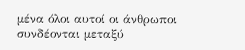μένα όλοι αυτοί οι άνθρωποι συνδέονται μεταξύ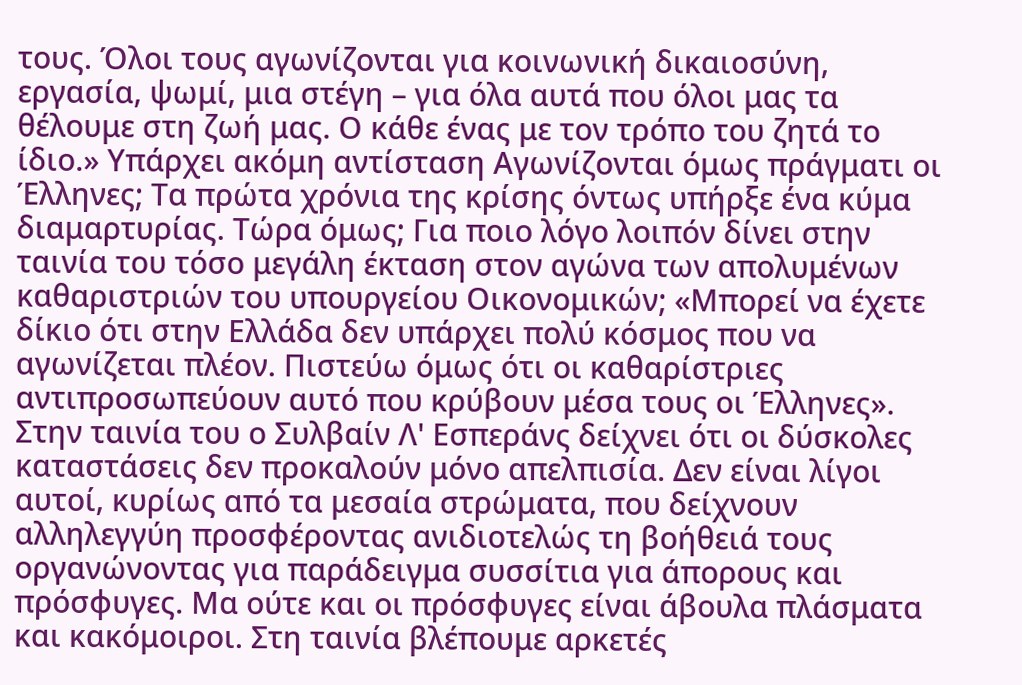τους. Όλοι τους αγωνίζονται για κοινωνική δικαιοσύνη, εργασία, ψωμί, μια στέγη – για όλα αυτά που όλοι μας τα θέλουμε στη ζωή μας. Ο κάθε ένας με τον τρόπο του ζητά το ίδιο.» Υπάρχει ακόμη αντίσταση Αγωνίζονται όμως πράγματι οι Έλληνες; Τα πρώτα χρόνια της κρίσης όντως υπήρξε ένα κύμα διαμαρτυρίας. Τώρα όμως; Για ποιο λόγο λοιπόν δίνει στην ταινία του τόσο μεγάλη έκταση στον αγώνα των απολυμένων καθαριστριών του υπουργείου Οικονομικών; «Μπορεί να έχετε δίκιο ότι στην Ελλάδα δεν υπάρχει πολύ κόσμος που να αγωνίζεται πλέον. Πιστεύω όμως ότι οι καθαρίστριες αντιπροσωπεύουν αυτό που κρύβουν μέσα τους οι Έλληνες». Στην ταινία του ο Συλβαίν Λ' Εσπεράνς δείχνει ότι οι δύσκολες καταστάσεις δεν προκαλούν μόνο απελπισία. Δεν είναι λίγοι αυτοί, κυρίως από τα μεσαία στρώματα, που δείχνουν αλληλεγγύη προσφέροντας ανιδιοτελώς τη βοήθειά τους οργανώνοντας για παράδειγμα συσσίτια για άπορους και πρόσφυγες. Μα ούτε και οι πρόσφυγες είναι άβουλα πλάσματα και κακόμοιροι. Στη ταινία βλέπουμε αρκετές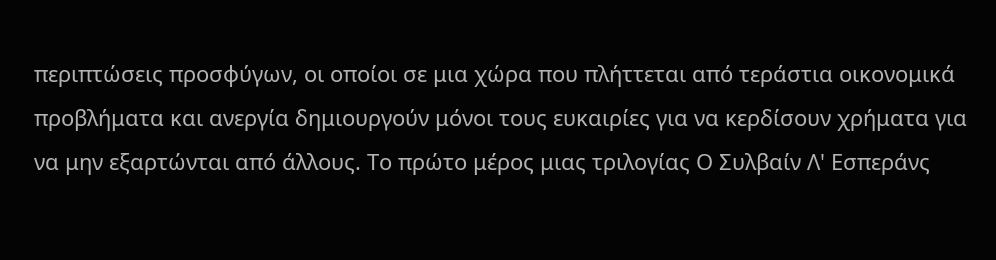περιπτώσεις προσφύγων, οι οποίοι σε μια χώρα που πλήττεται από τεράστια οικονομικά προβλήματα και ανεργία δημιουργούν μόνοι τους ευκαιρίες για να κερδίσουν χρήματα για να μην εξαρτώνται από άλλους. Το πρώτο μέρος μιας τριλογίας Ο Συλβαίν Λ' Εσπεράνς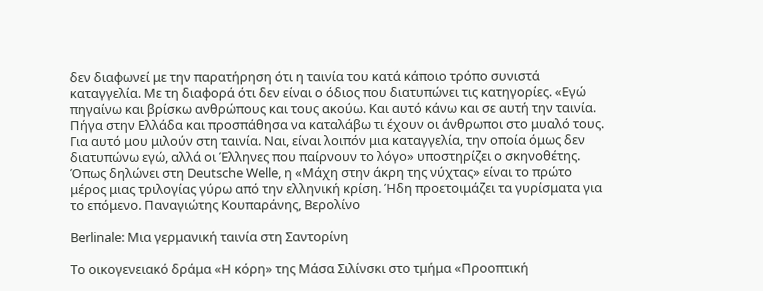δεν διαφωνεί με την παρατήρηση ότι η ταινία του κατά κάποιο τρόπο συνιστά καταγγελία. Με τη διαφορά ότι δεν είναι ο όδιος που διατυπώνει τις κατηγορίες. «Εγώ πηγαίνω και βρίσκω ανθρώπους και τους ακούω. Και αυτό κάνω και σε αυτή την ταινία. Πήγα στην Ελλάδα και προσπάθησα να καταλάβω τι έχουν οι άνθρωποι στο μυαλό τους. Για αυτό μου μιλούν στη ταινία. Ναι, είναι λοιπόν μια καταγγελία, την οποία όμως δεν διατυπώνω εγώ, αλλά οι Έλληνες που παίρνουν το λόγο» υποστηρίζει ο σκηνοθέτης. Όπως δηλώνει στη Deutsche Welle, η «Μάχη στην άκρη της νύχτας» είναι το πρώτο μέρος μιας τριλογίας γύρω από την ελληνική κρίση. Ήδη προετοιμάζει τα γυρίσματα για το επόμενο. Παναγιώτης Κουπαράνης, Βερολίνο

Berlinale: Μια γερμανική ταινία στη Σαντορίνη

Το οικογενειακό δράμα «Η κόρη» της Μάσα Σιλίνσκι στο τμήμα «Προοπτική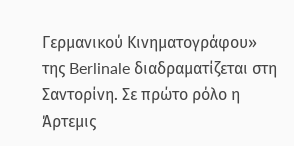Γερμανικού Κινηματογράφου» της Berlinale διαδραματίζεται στη Σαντορίνη. Σε πρώτο ρόλο η Άρτεμις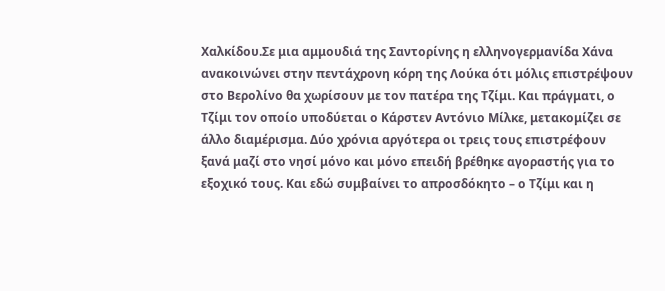Χαλκίδου.Σε μια αμμουδιά της Σαντορίνης η ελληνογερμανίδα Χάνα ανακοινώνει στην πεντάχρονη κόρη της Λούκα ότι μόλις επιστρέψουν στο Βερολίνο θα χωρίσουν με τον πατέρα της Τζίμι. Και πράγματι, ο Τζίμι τον οποίο υποδύεται ο Κάρστεν Αντόνιο Μίλκε, μετακομίζει σε άλλο διαμέρισμα. Δύο χρόνια αργότερα οι τρεις τους επιστρέφουν ξανά μαζί στο νησί μόνο και μόνο επειδή βρέθηκε αγοραστής για το εξοχικό τους. Και εδώ συμβαίνει το απροσδόκητο – ο Τζίμι και η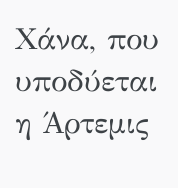Χάνα, που υποδύεται η Άρτεμις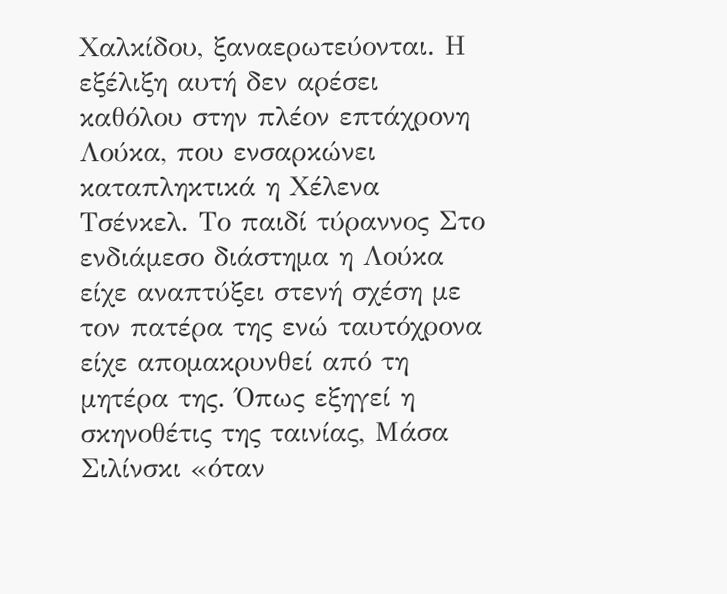Χαλκίδου, ξαναερωτεύονται. Η εξέλιξη αυτή δεν αρέσει καθόλου στην πλέον επτάχρονη Λούκα, που ενσαρκώνει καταπληκτικά η Χέλενα Τσένκελ. Το παιδί τύραννος Στο ενδιάμεσο διάστημα η Λούκα είχε αναπτύξει στενή σχέση με τον πατέρα της ενώ ταυτόχρονα είχε απομακρυνθεί από τη μητέρα της. Όπως εξηγεί η σκηνοθέτις της ταινίας, Μάσα Σιλίνσκι «όταν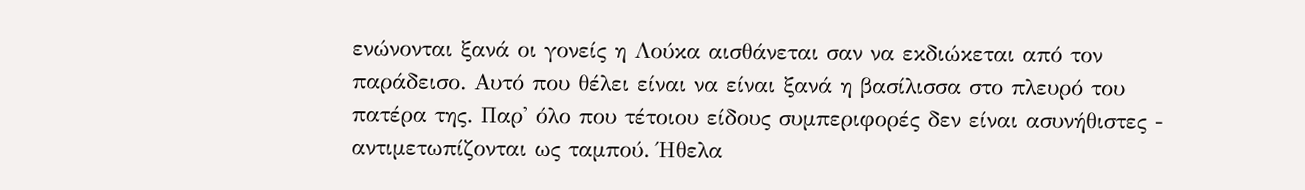ενώνονται ξανά οι γονείς η Λούκα αισθάνεται σαν να εκδιώκεται από τον παράδεισο. Αυτό που θέλει είναι να είναι ξανά η βασίλισσα στο πλευρό του πατέρα της. Παρ' όλο που τέτοιου είδους συμπεριφορές δεν είναι ασυνήθιστες - αντιμετωπίζονται ως ταμπού. Ήθελα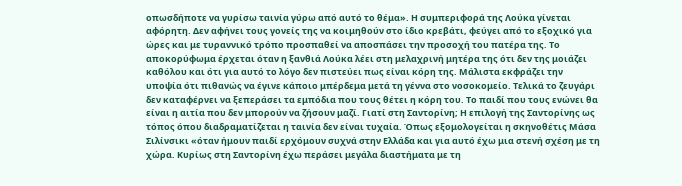οπωσδήποτε να γυρίσω ταινία γύρω από αυτό το θέμα». Η συμπεριφορά της Λούκα γίνεται αφόρητη. Δεν αφήνει τους γονείς της να κοιμηθούν στο ίδιο κρεβάτι, φεύγει από το εξοχικό για ώρες και με τυραννικό τρόπο προσπαθεί να αποσπάσει την προσοχή του πατέρα της. Το αποκορύφωμα έρχεται όταν η ξανθιά Λούκα λέει στη μελαχρινή μητέρα της ότι δεν της μοιάζει καθόλου και ότι για αυτό το λόγο δεν πιστεύει πως είναι κόρη της. Μάλιστα εκφράζει την υποψία ότι πιθανώς να έγινε κάποιο μπέρδεμα μετά τη γέννα στο νοσοκομείο. Τελικά το ζευγάρι δεν καταφέρνει να ξεπεράσει τα εμπόδια που τους θέτει η κόρη του. Το παιδί που τους ενώνει θα είναι η αιτία που δεν μπορούν να ζήσουν μαζί. Γιατί στη Σαντορίνη; Η επιλογή της Σαντορίνης ως τόπος όπου διαδραματίζεται η ταινία δεν είναι τυχαία. Όπως εξομολογείται η σκηνοθέτις Μάσα Σιλίνσικι «όταν ήμουν παιδί ερχόμουν συχνά στην Ελλάδα και για αυτό έχω μια στενή σχέση με τη χώρα. Κυρίως στη Σαντορίνη έχω περάσει μεγάλα διαστήματα με τη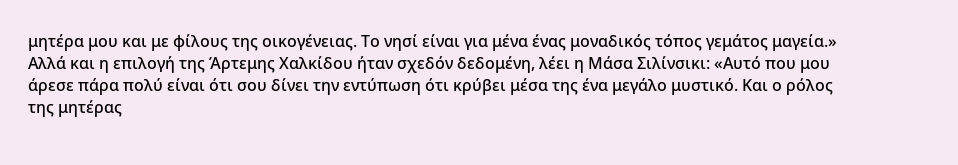μητέρα μου και με φίλους της οικογένειας. Το νησί είναι για μένα ένας μοναδικός τόπος γεμάτος μαγεία.» Αλλά και η επιλογή της Άρτεμης Χαλκίδου ήταν σχεδόν δεδομένη, λέει η Μάσα Σιλίνσικι: «Αυτό που μου άρεσε πάρα πολύ είναι ότι σου δίνει την εντύπωση ότι κρύβει μέσα της ένα μεγάλο μυστικό. Και ο ρόλος της μητέρας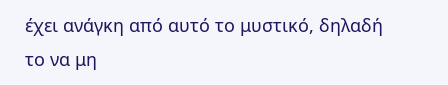έχει ανάγκη από αυτό το μυστικό, δηλαδή το να μη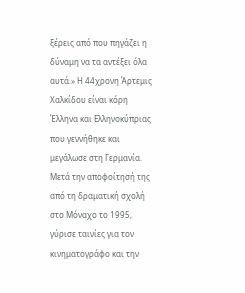ξέρεις από που πηγάζει η δύναμη να τα αντέξει όλα αυτά.» Η 44χρονη Άρτεμις Χαλκίδου είναι κόρη Έλληνα και Ελληνοκύπριας που γεννήθηκε και μεγάλωσε στη Γερμανία. Μετά την αποφοίτησή της από τη δραματική σχολή στο Μόναχο το 1995, γύρισε ταινίες για τον κινηματογράφο και την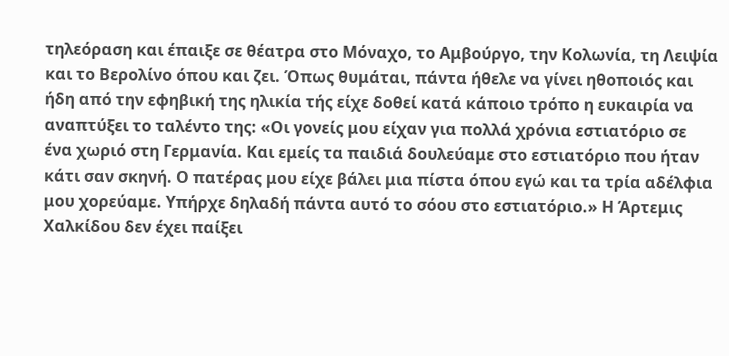τηλεόραση και έπαιξε σε θέατρα στο Μόναχο, το Αμβούργο, την Κολωνία, τη Λειψία και το Βερολίνο όπου και ζει. Όπως θυμάται, πάντα ήθελε να γίνει ηθοποιός και ήδη από την εφηβική της ηλικία τής είχε δοθεί κατά κάποιο τρόπο η ευκαιρία να αναπτύξει το ταλέντο της: «Οι γονείς μου είχαν για πολλά χρόνια εστιατόριο σε ένα χωριό στη Γερμανία. Και εμείς τα παιδιά δουλεύαμε στο εστιατόριο που ήταν κάτι σαν σκηνή. Ο πατέρας μου είχε βάλει μια πίστα όπου εγώ και τα τρία αδέλφια μου χορεύαμε. Υπήρχε δηλαδή πάντα αυτό το σόου στο εστιατόριο.» Η Άρτεμις Χαλκίδου δεν έχει παίξει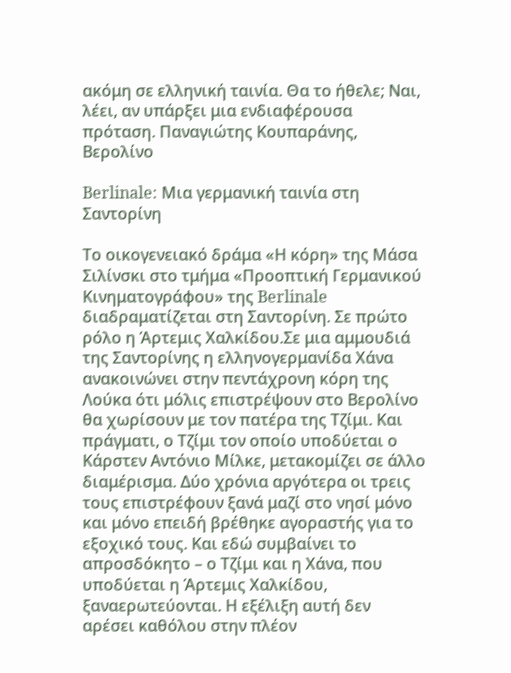ακόμη σε ελληνική ταινία. Θα το ήθελε; Ναι, λέει, αν υπάρξει μια ενδιαφέρουσα πρόταση. Παναγιώτης Κουπαράνης, Βερολίνο

Berlinale: Μια γερμανική ταινία στη Σαντορίνη

Το οικογενειακό δράμα «Η κόρη» της Μάσα Σιλίνσκι στο τμήμα «Προοπτική Γερμανικού Κινηματογράφου» της Berlinale διαδραματίζεται στη Σαντορίνη. Σε πρώτο ρόλο η Άρτεμις Χαλκίδου.Σε μια αμμουδιά της Σαντορίνης η ελληνογερμανίδα Χάνα ανακοινώνει στην πεντάχρονη κόρη της Λούκα ότι μόλις επιστρέψουν στο Βερολίνο θα χωρίσουν με τον πατέρα της Τζίμι. Και πράγματι, ο Τζίμι τον οποίο υποδύεται ο Κάρστεν Αντόνιο Μίλκε, μετακομίζει σε άλλο διαμέρισμα. Δύο χρόνια αργότερα οι τρεις τους επιστρέφουν ξανά μαζί στο νησί μόνο και μόνο επειδή βρέθηκε αγοραστής για το εξοχικό τους. Και εδώ συμβαίνει το απροσδόκητο – ο Τζίμι και η Χάνα, που υποδύεται η Άρτεμις Χαλκίδου, ξαναερωτεύονται. Η εξέλιξη αυτή δεν αρέσει καθόλου στην πλέον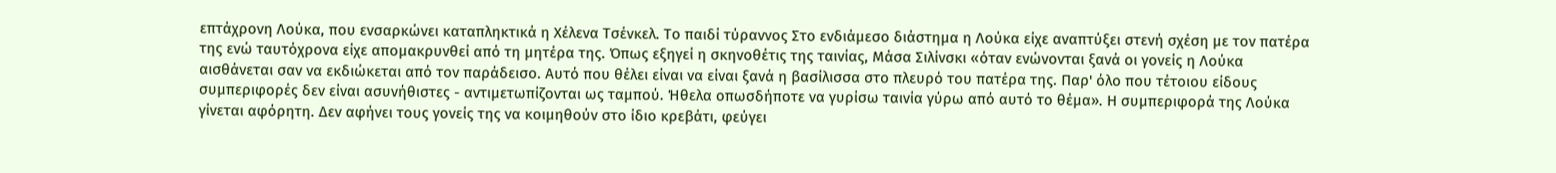επτάχρονη Λούκα, που ενσαρκώνει καταπληκτικά η Χέλενα Τσένκελ. Το παιδί τύραννος Στο ενδιάμεσο διάστημα η Λούκα είχε αναπτύξει στενή σχέση με τον πατέρα της ενώ ταυτόχρονα είχε απομακρυνθεί από τη μητέρα της. Όπως εξηγεί η σκηνοθέτις της ταινίας, Μάσα Σιλίνσκι «όταν ενώνονται ξανά οι γονείς η Λούκα αισθάνεται σαν να εκδιώκεται από τον παράδεισο. Αυτό που θέλει είναι να είναι ξανά η βασίλισσα στο πλευρό του πατέρα της. Παρ' όλο που τέτοιου είδους συμπεριφορές δεν είναι ασυνήθιστες - αντιμετωπίζονται ως ταμπού. Ήθελα οπωσδήποτε να γυρίσω ταινία γύρω από αυτό το θέμα». Η συμπεριφορά της Λούκα γίνεται αφόρητη. Δεν αφήνει τους γονείς της να κοιμηθούν στο ίδιο κρεβάτι, φεύγει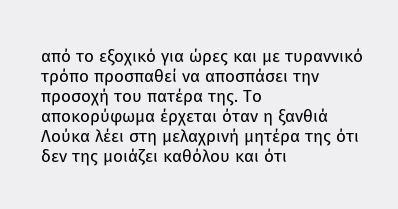από το εξοχικό για ώρες και με τυραννικό τρόπο προσπαθεί να αποσπάσει την προσοχή του πατέρα της. Το αποκορύφωμα έρχεται όταν η ξανθιά Λούκα λέει στη μελαχρινή μητέρα της ότι δεν της μοιάζει καθόλου και ότι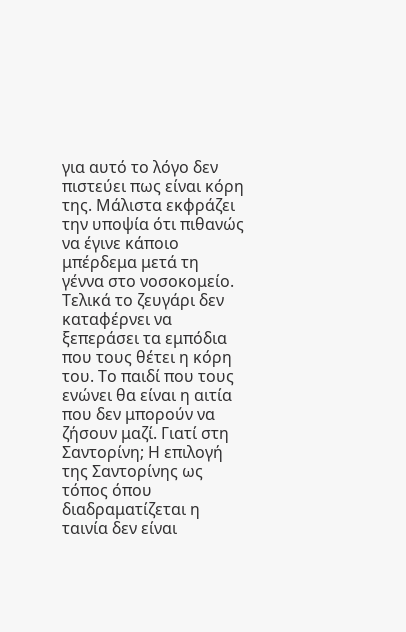για αυτό το λόγο δεν πιστεύει πως είναι κόρη της. Μάλιστα εκφράζει την υποψία ότι πιθανώς να έγινε κάποιο μπέρδεμα μετά τη γέννα στο νοσοκομείο. Τελικά το ζευγάρι δεν καταφέρνει να ξεπεράσει τα εμπόδια που τους θέτει η κόρη του. Το παιδί που τους ενώνει θα είναι η αιτία που δεν μπορούν να ζήσουν μαζί. Γιατί στη Σαντορίνη; Η επιλογή της Σαντορίνης ως τόπος όπου διαδραματίζεται η ταινία δεν είναι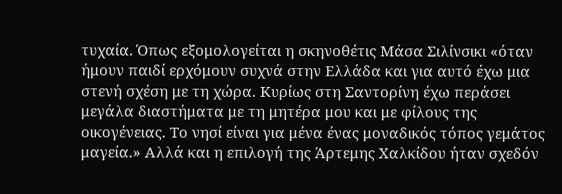τυχαία. Όπως εξομολογείται η σκηνοθέτις Μάσα Σιλίνσικι «όταν ήμουν παιδί ερχόμουν συχνά στην Ελλάδα και για αυτό έχω μια στενή σχέση με τη χώρα. Κυρίως στη Σαντορίνη έχω περάσει μεγάλα διαστήματα με τη μητέρα μου και με φίλους της οικογένειας. Το νησί είναι για μένα ένας μοναδικός τόπος γεμάτος μαγεία.» Αλλά και η επιλογή της Άρτεμης Χαλκίδου ήταν σχεδόν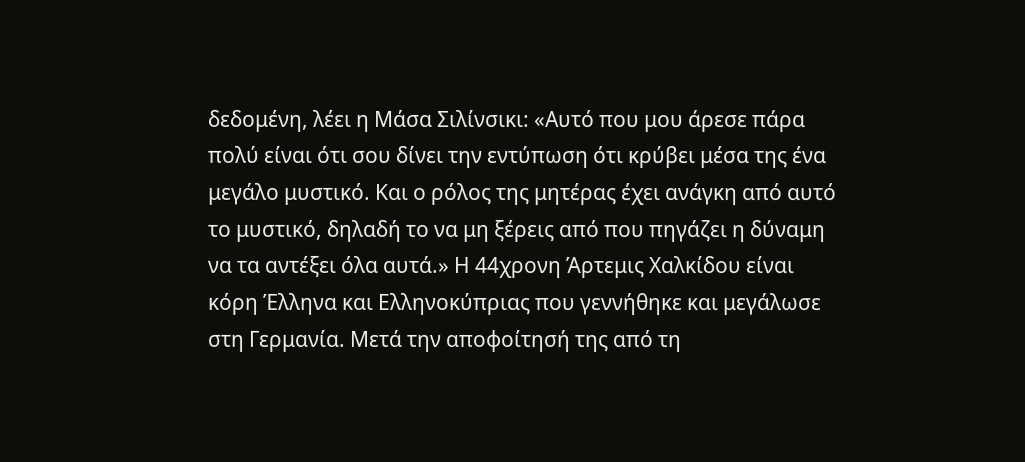δεδομένη, λέει η Μάσα Σιλίνσικι: «Αυτό που μου άρεσε πάρα πολύ είναι ότι σου δίνει την εντύπωση ότι κρύβει μέσα της ένα μεγάλο μυστικό. Και ο ρόλος της μητέρας έχει ανάγκη από αυτό το μυστικό, δηλαδή το να μη ξέρεις από που πηγάζει η δύναμη να τα αντέξει όλα αυτά.» Η 44χρονη Άρτεμις Χαλκίδου είναι κόρη Έλληνα και Ελληνοκύπριας που γεννήθηκε και μεγάλωσε στη Γερμανία. Μετά την αποφοίτησή της από τη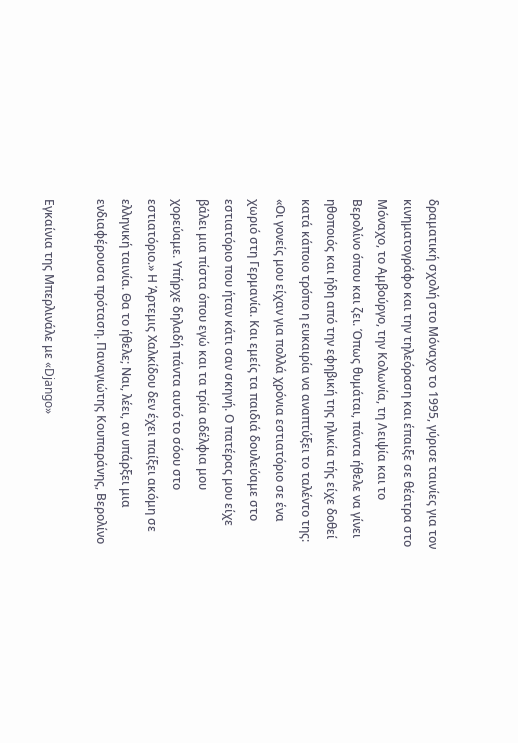δραματική σχολή στο Μόναχο το 1995, γύρισε ταινίες για τον κινηματογράφο και την τηλεόραση και έπαιξε σε θέατρα στο Μόναχο, το Αμβούργο, την Κολωνία, τη Λειψία και το Βερολίνο όπου και ζει. Όπως θυμάται, πάντα ήθελε να γίνει ηθοποιός και ήδη από την εφηβική της ηλικία τής είχε δοθεί κατά κάποιο τρόπο η ευκαιρία να αναπτύξει το ταλέντο της: «Οι γονείς μου είχαν για πολλά χρόνια εστιατόριο σε ένα χωριό στη Γερμανία. Και εμείς τα παιδιά δουλεύαμε στο εστιατόριο που ήταν κάτι σαν σκηνή. Ο πατέρας μου είχε βάλει μια πίστα όπου εγώ και τα τρία αδέλφια μου χορεύαμε. Υπήρχε δηλαδή πάντα αυτό το σόου στο εστιατόριο.» Η Άρτεμις Χαλκίδου δεν έχει παίξει ακόμη σε ελληνική ταινία. Θα το ήθελε; Ναι, λέει, αν υπάρξει μια ενδιαφέρουσα πρόταση. Παναγιώτης Κουπαράνης, Βερολίνο

Εγκαίνια της Μπερλινάλε με «Django»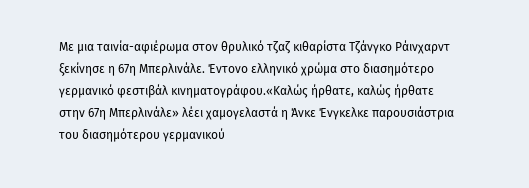Με μια ταινία-αφιέρωμα στον θρυλικό τζαζ κιθαρίστα Τζάνγκο Ράινχαρντ ξεκίνησε η 67η Μπερλινάλε. Έντονο ελληνικό χρώμα στο διασημότερο γερμανικό φεστιβάλ κινηματογράφου.«Καλώς ήρθατε, καλώς ήρθατε στην 67η Μπερλινάλε» λέει χαμογελαστά η Άνκε Ένγκελκε παρουσιάστρια του διασημότερου γερμανικού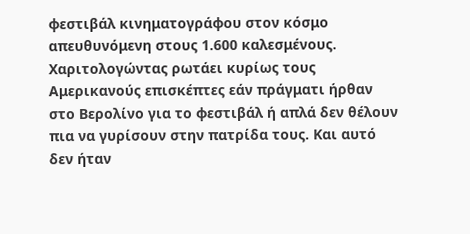φεστιβάλ κινηματογράφου στον κόσμο απευθυνόμενη στους 1.600 καλεσμένους. Χαριτολογώντας ρωτάει κυρίως τους Αμερικανούς επισκέπτες εάν πράγματι ήρθαν στο Βερολίνο για το φεστιβάλ ή απλά δεν θέλουν πια να γυρίσουν στην πατρίδα τους. Και αυτό δεν ήταν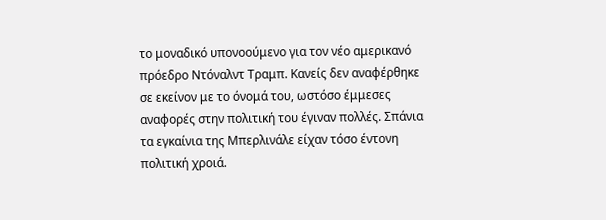το μοναδικό υπονοούμενο για τον νέο αμερικανό πρόεδρο Ντόναλντ Τραμπ. Κανείς δεν αναφέρθηκε σε εκείνον με το όνομά του, ωστόσο έμμεσες αναφορές στην πολιτική του έγιναν πολλές. Σπάνια τα εγκαίνια της Μπερλινάλε είχαν τόσο έντονη πολιτική χροιά.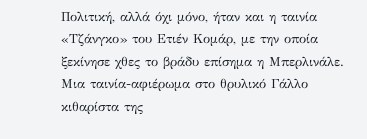Πολιτική, αλλά όχι μόνο, ήταν και η ταινία «Τζάνγκο» του Ετιέν Κομάρ, με την οποία ξεκίνησε χθες το βράδυ επίσημα η Μπερλινάλε. Μια ταινία-αφιέρωμα στο θρυλικό Γάλλο κιθαρίστα της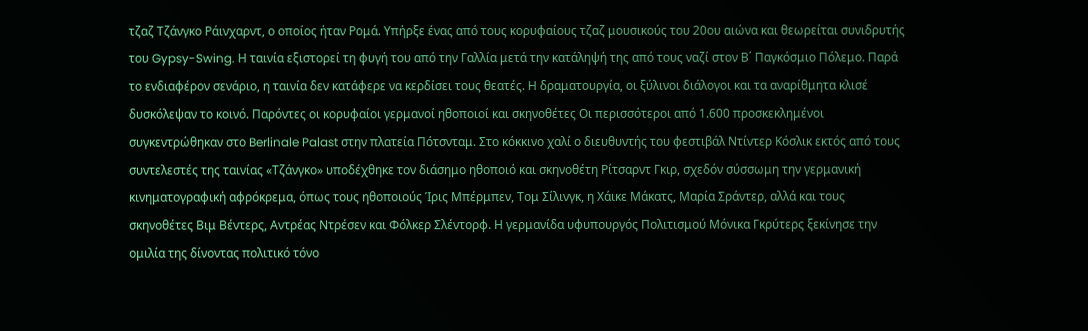τζαζ Τζάνγκο Ράινχαρντ, ο οποίος ήταν Ρομά. Υπήρξε ένας από τους κορυφαίους τζαζ μουσικούς του 20ου αιώνα και θεωρείται συνιδρυτής του Gypsy-Swing. Η ταινία εξιστορεί τη φυγή του από την Γαλλία μετά την κατάληψή της από τους ναζί στον Β΄ Παγκόσμιο Πόλεμο. Παρά το ενδιαφέρον σενάριο, η ταινία δεν κατάφερε να κερδίσει τους θεατές. Η δραματουργία, οι ξύλινοι διάλογοι και τα αναρίθμητα κλισέ δυσκόλεψαν το κοινό. Παρόντες οι κορυφαίοι γερμανοί ηθοποιοί και σκηνοθέτες Οι περισσότεροι από 1.600 προσκεκλημένοι συγκεντρώθηκαν στο Berlinale Palast στην πλατεία Πότσνταμ. Στο κόκκινο χαλί ο διευθυντής του φεστιβάλ Ντίντερ Κόσλικ εκτός από τους συντελεστές της ταινίας «Τζάνγκο» υποδέχθηκε τον διάσημο ηθοποιό και σκηνοθέτη Ρίτσαρντ Γκιρ, σχεδόν σύσσωμη την γερμανική κινηματογραφική αφρόκρεμα, όπως τους ηθοποιούς Ίρις Μπέρμπεν, Τομ Σίλινγκ, η Χάικε Μάκατς, Μαρία Σράντερ, αλλά και τους σκηνοθέτες Βιμ Βέντερς, Αντρέας Ντρέσεν και Φόλκερ Σλέντορφ. Η γερμανίδα υφυπουργός Πολιτισμού Μόνικα Γκρύτερς ξεκίνησε την ομιλία της δίνοντας πολιτικό τόνο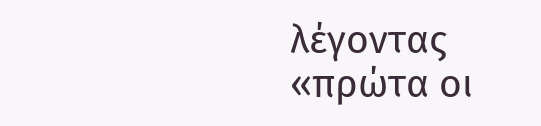λέγοντας «πρώτα οι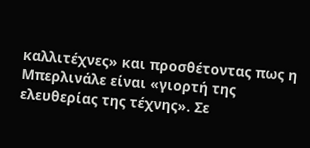καλλιτέχνες» και προσθέτοντας πως η Μπερλινάλε είναι «γιορτή της ελευθερίας της τέχνης». Σε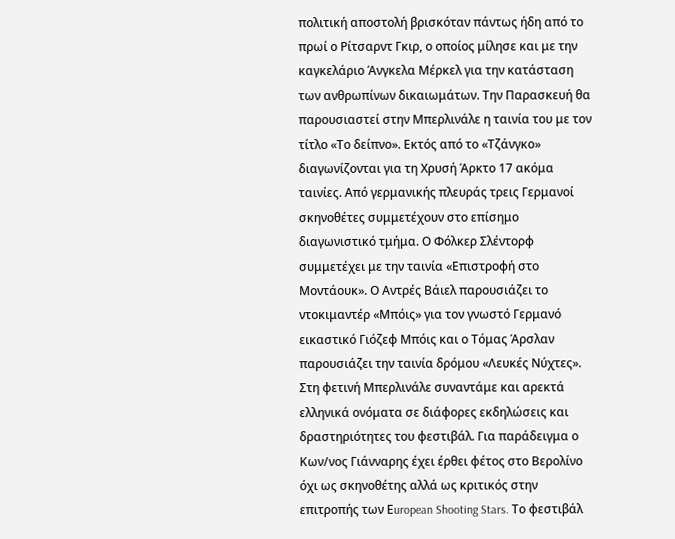πολιτική αποστολή βρισκόταν πάντως ήδη από το πρωί ο Ρίτσαρντ Γκιρ, ο οποίος μίλησε και με την καγκελάριο Άνγκελα Μέρκελ για την κατάσταση των ανθρωπίνων δικαιωμάτων. Την Παρασκευή θα παρουσιαστεί στην Μπερλινάλε η ταινία του με τον τίτλο «Το δείπνο». Εκτός από το «Τζάνγκο» διαγωνίζονται για τη Χρυσή Άρκτο 17 ακόμα ταινίες. Από γερμανικής πλευράς τρεις Γερμανοί σκηνοθέτες συμμετέχουν στο επίσημο διαγωνιστικό τμήμα. Ο Φόλκερ Σλέντορφ συμμετέχει με την ταινία «Επιστροφή στο Μοντάουκ». Ο Αντρές Βάιελ παρουσιάζει το ντοκιμαντέρ «Μπόις» για τον γνωστό Γερμανό εικαστικό Γιόζεφ Μπόις και ο Τόμας Άρσλαν παρουσιάζει την ταινία δρόμου «Λευκές Νύχτες». Στη φετινή Μπερλινάλε συναντάμε και αρεκτά ελληνικά ονόματα σε διάφορες εκδηλώσεις και δραστηριότητες του φεστιβάλ. Για παράδειγμα ο Κων/νος Γιάνναρης έχει έρθει φέτος στο Βερολίνο όχι ως σκηνοθέτης αλλά ως κριτικός στην επιτροπής των Εuropean Shooting Stars. Το φεστιβάλ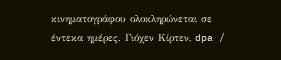κινηματογράφου ολοκληρώνεται σε έντεκα ημέρες. Γιόχεν Κίρτεν, dpa /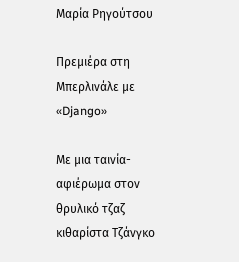Μαρία Ρηγούτσου

Πρεμιέρα στη Μπερλινάλε με «Django»

Με μια ταινία-αφιέρωμα στον θρυλικό τζαζ κιθαρίστα Τζάνγκο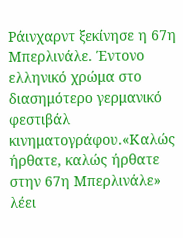Ράινχαρντ ξεκίνησε η 67η Μπερλινάλε. Έντονο ελληνικό χρώμα στο διασημότερο γερμανικό φεστιβάλ κινηματογράφου.«Καλώς ήρθατε, καλώς ήρθατε στην 67η Μπερλινάλε» λέει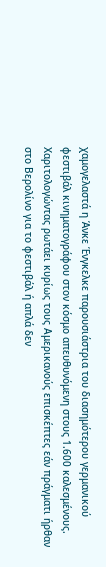χαμογελαστά η Άνκε Ένγκελκε παρουσιάστρια του διασημότερου γερμανικού φεστιβάλ κινηματογράφου στον κόσμο απευθυνόμενη στους 1.600 καλεσμένους. Χαριτολογώντας ρωτάει κυρίως τους Αμερικανούς επισκέπτες εάν πράγματι ήρθαν στο Βερολίνο για το φεστιβάλ ή απλά δεν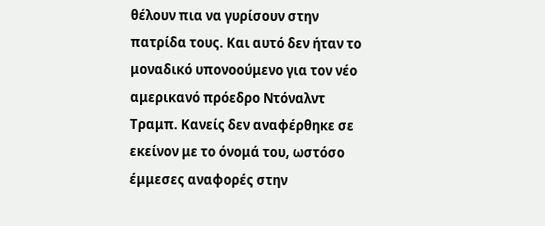θέλουν πια να γυρίσουν στην πατρίδα τους. Και αυτό δεν ήταν το μοναδικό υπονοούμενο για τον νέο αμερικανό πρόεδρο Ντόναλντ Τραμπ. Κανείς δεν αναφέρθηκε σε εκείνον με το όνομά του, ωστόσο έμμεσες αναφορές στην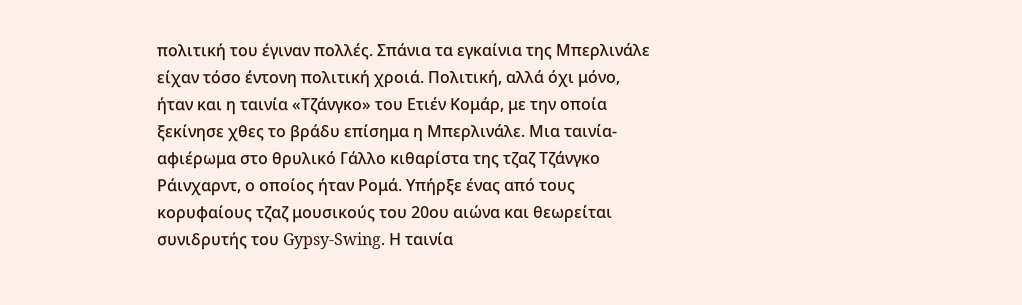πολιτική του έγιναν πολλές. Σπάνια τα εγκαίνια της Μπερλινάλε είχαν τόσο έντονη πολιτική χροιά. Πολιτική, αλλά όχι μόνο, ήταν και η ταινία «Τζάνγκο» του Ετιέν Κομάρ, με την οποία ξεκίνησε χθες το βράδυ επίσημα η Μπερλινάλε. Μια ταινία-αφιέρωμα στο θρυλικό Γάλλο κιθαρίστα της τζαζ Τζάνγκο Ράινχαρντ, ο οποίος ήταν Ρομά. Υπήρξε ένας από τους κορυφαίους τζαζ μουσικούς του 20ου αιώνα και θεωρείται συνιδρυτής του Gypsy-Swing. Η ταινία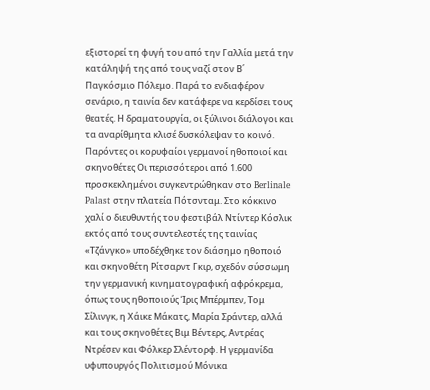εξιστορεί τη φυγή του από την Γαλλία μετά την κατάληψή της από τους ναζί στον Β΄ Παγκόσμιο Πόλεμο. Παρά το ενδιαφέρον σενάριο, η ταινία δεν κατάφερε να κερδίσει τους θεατές. Η δραματουργία, οι ξύλινοι διάλογοι και τα αναρίθμητα κλισέ δυσκόλεψαν το κοινό. Παρόντες οι κορυφαίοι γερμανοί ηθοποιοί και σκηνοθέτες Οι περισσότεροι από 1.600 προσκεκλημένοι συγκεντρώθηκαν στο Berlinale Palast στην πλατεία Πότσνταμ. Στο κόκκινο χαλί ο διευθυντής του φεστιβάλ Ντίντερ Κόσλικ εκτός από τους συντελεστές της ταινίας «Τζάνγκο» υποδέχθηκε τον διάσημο ηθοποιό και σκηνοθέτη Ρίτσαρντ Γκιρ, σχεδόν σύσσωμη την γερμανική κινηματογραφική αφρόκρεμα, όπως τους ηθοποιούς Ίρις Μπέρμπεν, Τομ Σίλινγκ, η Χάικε Μάκατς, Μαρία Σράντερ, αλλά και τους σκηνοθέτες Βιμ Βέντερς, Αντρέας Ντρέσεν και Φόλκερ Σλέντορφ. Η γερμανίδα υφυπουργός Πολιτισμού Μόνικα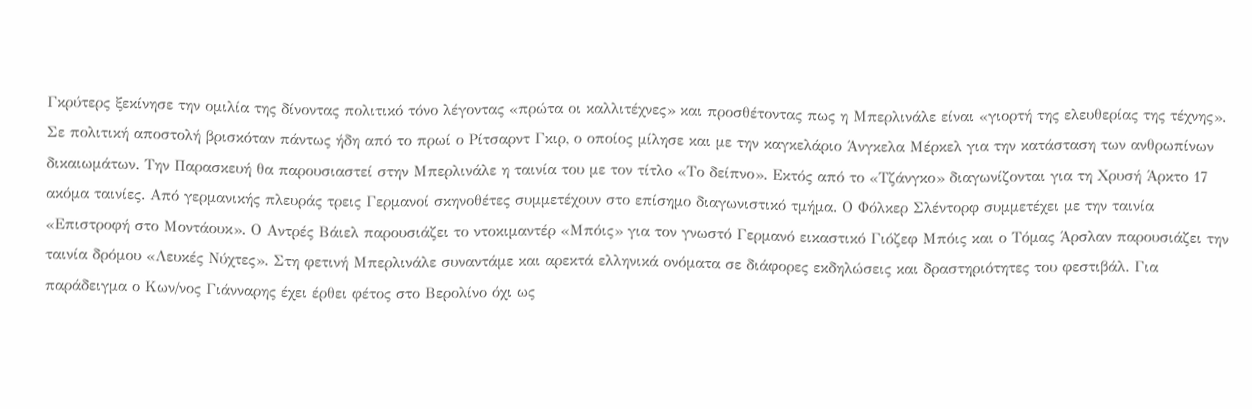Γκρύτερς ξεκίνησε την ομιλία της δίνοντας πολιτικό τόνο λέγοντας «πρώτα οι καλλιτέχνες» και προσθέτοντας πως η Μπερλινάλε είναι «γιορτή της ελευθερίας της τέχνης». Σε πολιτική αποστολή βρισκόταν πάντως ήδη από το πρωί ο Ρίτσαρντ Γκιρ, ο οποίος μίλησε και με την καγκελάριο Άνγκελα Μέρκελ για την κατάσταση των ανθρωπίνων δικαιωμάτων. Την Παρασκευή θα παρουσιαστεί στην Μπερλινάλε η ταινία του με τον τίτλο «Το δείπνο». Εκτός από το «Τζάνγκο» διαγωνίζονται για τη Χρυσή Άρκτο 17 ακόμα ταινίες. Από γερμανικής πλευράς τρεις Γερμανοί σκηνοθέτες συμμετέχουν στο επίσημο διαγωνιστικό τμήμα. Ο Φόλκερ Σλέντορφ συμμετέχει με την ταινία «Επιστροφή στο Μοντάουκ». Ο Αντρές Βάιελ παρουσιάζει το ντοκιμαντέρ «Μπόις» για τον γνωστό Γερμανό εικαστικό Γιόζεφ Μπόις και ο Τόμας Άρσλαν παρουσιάζει την ταινία δρόμου «Λευκές Νύχτες». Στη φετινή Μπερλινάλε συναντάμε και αρεκτά ελληνικά ονόματα σε διάφορες εκδηλώσεις και δραστηριότητες του φεστιβάλ. Για παράδειγμα ο Κων/νος Γιάνναρης έχει έρθει φέτος στο Βερολίνο όχι ως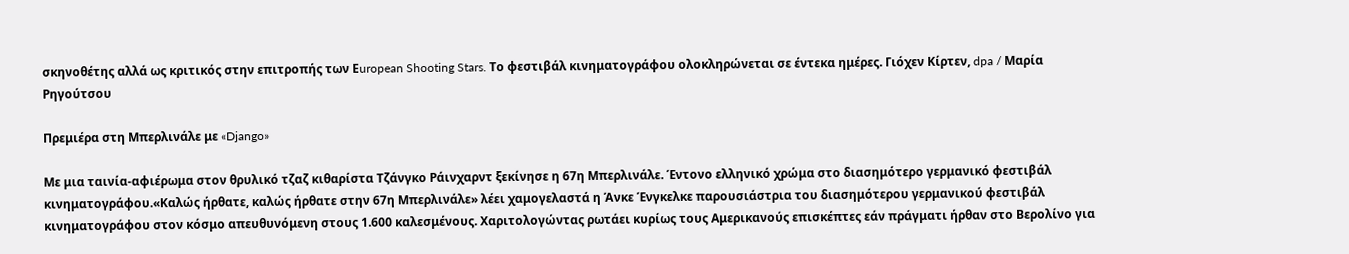σκηνοθέτης αλλά ως κριτικός στην επιτροπής των Εuropean Shooting Stars. Το φεστιβάλ κινηματογράφου ολοκληρώνεται σε έντεκα ημέρες. Γιόχεν Κίρτεν, dpa / Μαρία Ρηγούτσου

Πρεμιέρα στη Μπερλινάλε με «Django»

Με μια ταινία-αφιέρωμα στον θρυλικό τζαζ κιθαρίστα Τζάνγκο Ράινχαρντ ξεκίνησε η 67η Μπερλινάλε. Έντονο ελληνικό χρώμα στο διασημότερο γερμανικό φεστιβάλ κινηματογράφου.«Καλώς ήρθατε, καλώς ήρθατε στην 67η Μπερλινάλε» λέει χαμογελαστά η Άνκε Ένγκελκε παρουσιάστρια του διασημότερου γερμανικού φεστιβάλ κινηματογράφου στον κόσμο απευθυνόμενη στους 1.600 καλεσμένους. Χαριτολογώντας ρωτάει κυρίως τους Αμερικανούς επισκέπτες εάν πράγματι ήρθαν στο Βερολίνο για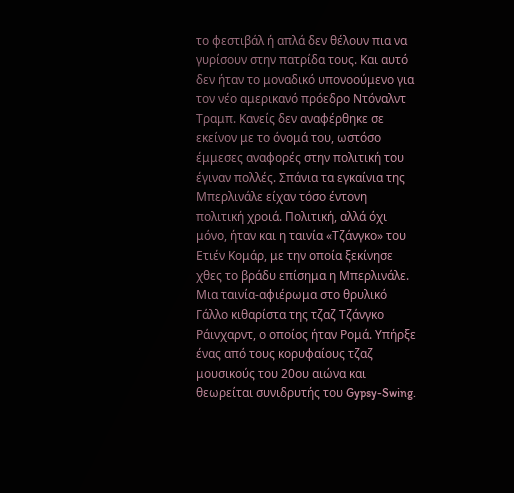το φεστιβάλ ή απλά δεν θέλουν πια να γυρίσουν στην πατρίδα τους. Και αυτό δεν ήταν το μοναδικό υπονοούμενο για τον νέο αμερικανό πρόεδρο Ντόναλντ Τραμπ. Κανείς δεν αναφέρθηκε σε εκείνον με το όνομά του, ωστόσο έμμεσες αναφορές στην πολιτική του έγιναν πολλές. Σπάνια τα εγκαίνια της Μπερλινάλε είχαν τόσο έντονη πολιτική χροιά. Πολιτική, αλλά όχι μόνο, ήταν και η ταινία «Τζάνγκο» του Ετιέν Κομάρ, με την οποία ξεκίνησε χθες το βράδυ επίσημα η Μπερλινάλε. Μια ταινία-αφιέρωμα στο θρυλικό Γάλλο κιθαρίστα της τζαζ Τζάνγκο Ράινχαρντ, ο οποίος ήταν Ρομά. Υπήρξε ένας από τους κορυφαίους τζαζ μουσικούς του 20ου αιώνα και θεωρείται συνιδρυτής του Gypsy-Swing.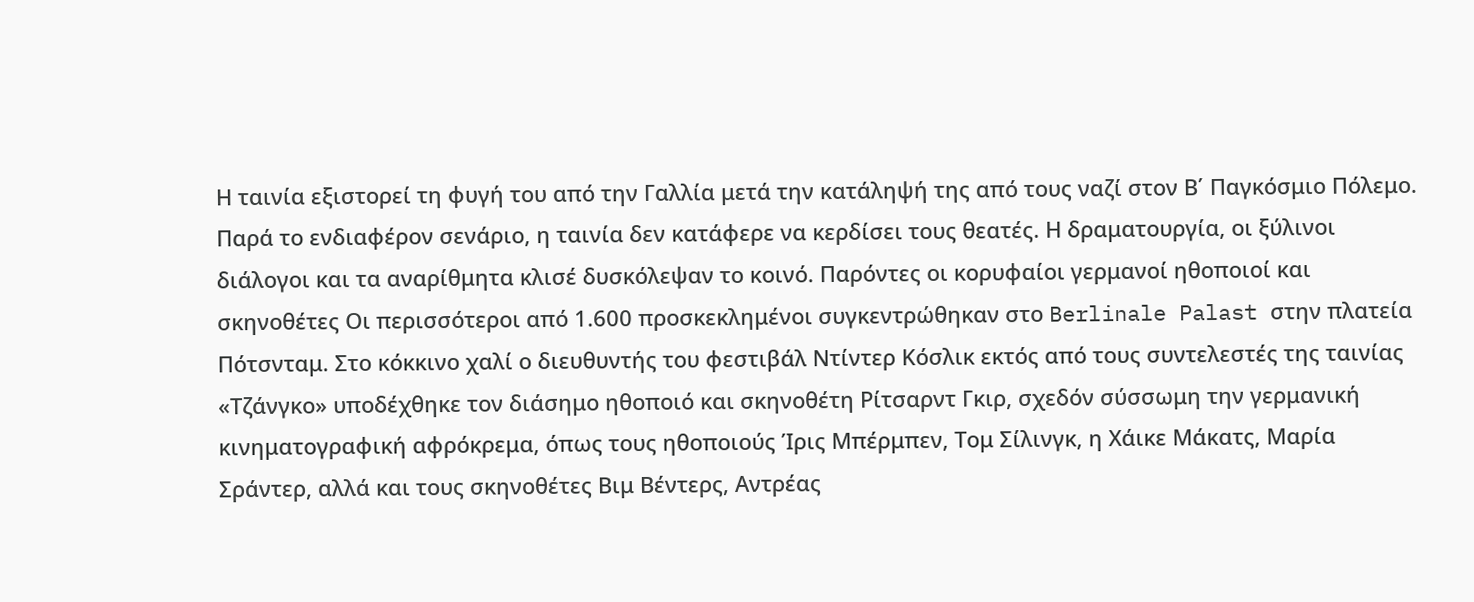Η ταινία εξιστορεί τη φυγή του από την Γαλλία μετά την κατάληψή της από τους ναζί στον Β΄ Παγκόσμιο Πόλεμο. Παρά το ενδιαφέρον σενάριο, η ταινία δεν κατάφερε να κερδίσει τους θεατές. Η δραματουργία, οι ξύλινοι διάλογοι και τα αναρίθμητα κλισέ δυσκόλεψαν το κοινό. Παρόντες οι κορυφαίοι γερμανοί ηθοποιοί και σκηνοθέτες Οι περισσότεροι από 1.600 προσκεκλημένοι συγκεντρώθηκαν στο Berlinale Palast στην πλατεία Πότσνταμ. Στο κόκκινο χαλί ο διευθυντής του φεστιβάλ Ντίντερ Κόσλικ εκτός από τους συντελεστές της ταινίας «Τζάνγκο» υποδέχθηκε τον διάσημο ηθοποιό και σκηνοθέτη Ρίτσαρντ Γκιρ, σχεδόν σύσσωμη την γερμανική κινηματογραφική αφρόκρεμα, όπως τους ηθοποιούς Ίρις Μπέρμπεν, Τομ Σίλινγκ, η Χάικε Μάκατς, Μαρία Σράντερ, αλλά και τους σκηνοθέτες Βιμ Βέντερς, Αντρέας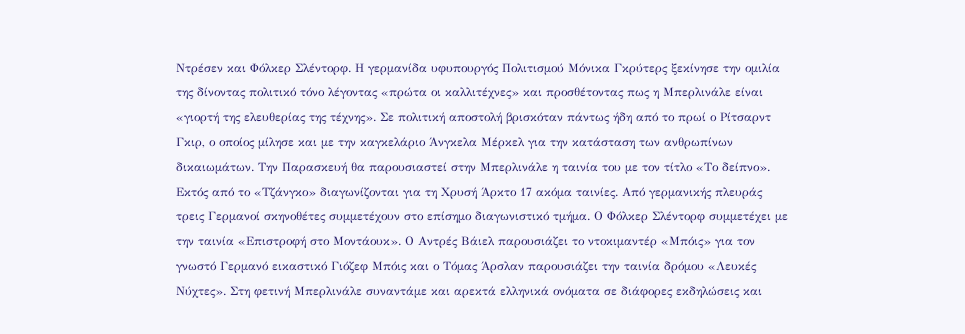Ντρέσεν και Φόλκερ Σλέντορφ. Η γερμανίδα υφυπουργός Πολιτισμού Μόνικα Γκρύτερς ξεκίνησε την ομιλία της δίνοντας πολιτικό τόνο λέγοντας «πρώτα οι καλλιτέχνες» και προσθέτοντας πως η Μπερλινάλε είναι «γιορτή της ελευθερίας της τέχνης». Σε πολιτική αποστολή βρισκόταν πάντως ήδη από το πρωί ο Ρίτσαρντ Γκιρ, ο οποίος μίλησε και με την καγκελάριο Άνγκελα Μέρκελ για την κατάσταση των ανθρωπίνων δικαιωμάτων. Την Παρασκευή θα παρουσιαστεί στην Μπερλινάλε η ταινία του με τον τίτλο «Το δείπνο». Εκτός από το «Τζάνγκο» διαγωνίζονται για τη Χρυσή Άρκτο 17 ακόμα ταινίες. Από γερμανικής πλευράς τρεις Γερμανοί σκηνοθέτες συμμετέχουν στο επίσημο διαγωνιστικό τμήμα. Ο Φόλκερ Σλέντορφ συμμετέχει με την ταινία «Επιστροφή στο Μοντάουκ». Ο Αντρές Βάιελ παρουσιάζει το ντοκιμαντέρ «Μπόις» για τον γνωστό Γερμανό εικαστικό Γιόζεφ Μπόις και ο Τόμας Άρσλαν παρουσιάζει την ταινία δρόμου «Λευκές Νύχτες». Στη φετινή Μπερλινάλε συναντάμε και αρεκτά ελληνικά ονόματα σε διάφορες εκδηλώσεις και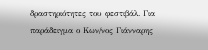δραστηριότητες του φεστιβάλ. Για παράδειγμα ο Κων/νος Γιάνναρης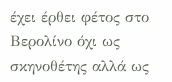έχει έρθει φέτος στο Βερολίνο όχι ως σκηνοθέτης αλλά ως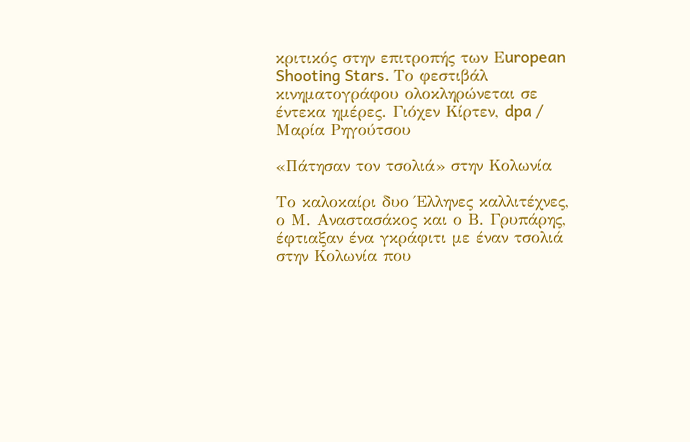κριτικός στην επιτροπής των Εuropean Shooting Stars. Το φεστιβάλ κινηματογράφου ολοκληρώνεται σε έντεκα ημέρες. Γιόχεν Κίρτεν, dpa / Μαρία Ρηγούτσου

«Πάτησαν τον τσολιά» στην Κολωνία

Το καλοκαίρι δυο Έλληνες καλλιτέχνες, ο Μ. Αναστασάκος και ο Β. Γρυπάρης, έφτιαξαν ένα γκράφιτι με έναν τσολιά στην Κολωνία που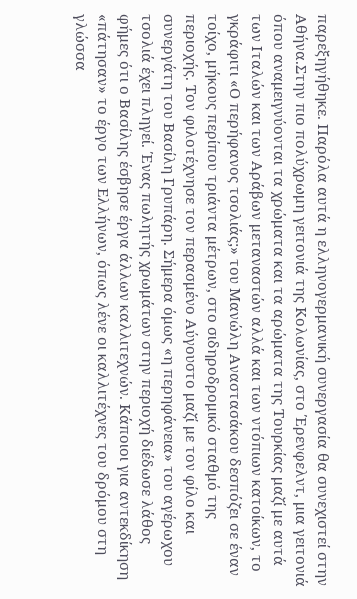παρεξηγήθηκε. Παρόλα αυτά η ελληνογερμανική συνεργασία θα συνεχιστεί στην Αθήνα.Στην πιο πολύχρωμη γειτονιά της Κολωνίας, στο Έρενφελντ, μια γειτονιά όπου αναμειγνύονται τα χρώματα και τα αρώματα της Τουρκίας μαζί με αυτά των Ιταλών και των Αράβων μεταναστών αλλά και των ντόπιων κατοίκων, το γκράφιτι «Ο περήφανος τσολιάς;» του Μανώλη Αναστασάκου δεσπόζει σε έναν τοίχο, μήκους περίπου τριάντα μέτρων, στο σιδηροδρομικό σταθμό της περιοχής. Τον φιλοτέχνησε τον περασμένο Αύγουστο μαζί με τον φίλο και συνεργάτη του Βασίλη Γρυπάρη. Σήμερα όμως «η περηφάνεια» του αγέρωχου τσολιά έχει πληγεί. Ένας πωλητής χρωμάτων στην περιοχή διέδωσε λάθος φήμες ότι ο Βασίλης έσβησε έργα άλλων καλλιτεχνών. Κάποιοι για αντεκδίκηση «πάτησαν» το έργο των Ελλήνων, όπως λένε οι καλλιτέχνες του δρόμου στη γλώσσα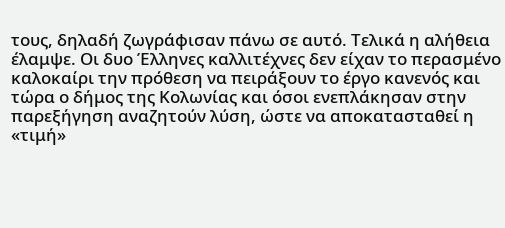τους, δηλαδή ζωγράφισαν πάνω σε αυτό. Τελικά η αλήθεια έλαμψε. Οι δυο Έλληνες καλλιτέχνες δεν είχαν το περασμένο καλοκαίρι την πρόθεση να πειράξουν το έργο κανενός και τώρα ο δήμος της Κολωνίας και όσοι ενεπλάκησαν στην παρεξήγηση αναζητούν λύση, ώστε να αποκατασταθεί η «τιμή»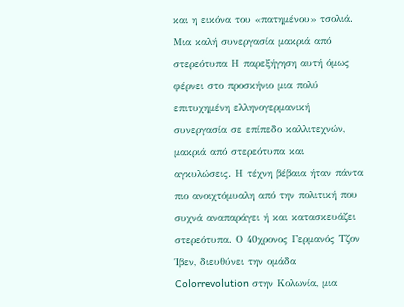και η εικόνα του «πατημένου» τσολιά. Μια καλή συνεργασία μακριά από στερεότυπα Η παρεξήγηση αυτή όμως φέρνει στο προσκήνιο μια πολύ επιτυχημένη ελληνογερμανική συνεργασία σε επίπεδο καλλιτεχνών, μακριά από στερεότυπα και αγκυλώσεις. Η τέχνη βέβαια ήταν πάντα πιο ανοιχτόμυαλη από την πολιτική που συχνά αναπαράγει ή και κατασκευάζει στερεότυπα. Ο 40χρονος Γερμανός Τζον Ίβεν, διευθύνει την ομάδα Colorrevolution στην Κολωνία, μια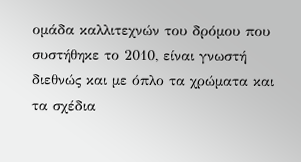ομάδα καλλιτεχνών του δρόμου που συστήθηκε το 2010, είναι γνωστή διεθνώς και με όπλο τα χρώματα και τα σχέδια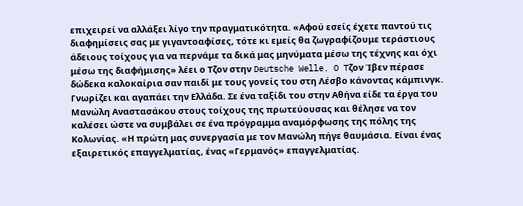επιχειρεί να αλλάξει λίγο την πραγματικότητα. «Αφού εσείς έχετε παντού τις διαφημίσεις σας με γιγαντοαφίσες, τότε κι εμείς θα ζωγραφίζουμε τεράστιους άδειους τοίχους για να περνάμε τα δικά μας μηνύματα μέσω της τέχνης και όχι μέσω της διαφήμισης» λέει ο Τζον στην Deutsche Welle. O Tζον Ίβεν πέρασε δώδεκα καλοκαίρια σαν παιδί με τους γονείς του στη Λέσβο κάνοντας κάμπινγκ. Γνωρίζει και αγαπάει την Ελλάδα. Σε ένα ταξίδι του στην Αθήνα είδε τα έργα του Μανώλη Αναστασάκου στους τοίχους της πρωτεύουσας και θέλησε να τον καλέσει ώστε να συμβάλει σε ένα πρόγραμμα αναμόρφωσης της πόλης της Κολωνίας. «Η πρώτη μας συνεργασία με τον Μανώλη πήγε θαυμάσια. Είναι ένας εξαιρετικός επαγγελματίας, ένας «Γερμανός» επαγγελματίας.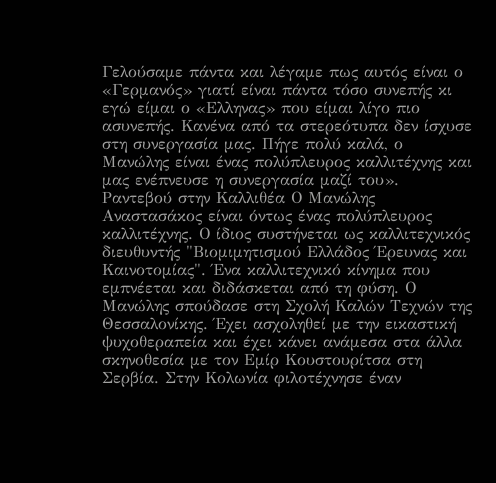Γελούσαμε πάντα και λέγαμε πως αυτός είναι ο «Γερμανός» γιατί είναι πάντα τόσο συνεπής κι εγώ είμαι ο «Ελληνας» που είμαι λίγο πιο ασυνεπής. Κανένα από τα στερεότυπα δεν ίσχυσε στη συνεργασία μας. Πήγε πολύ καλά, ο Μανώλης είναι ένας πολύπλευρος καλλιτέχνης και μας ενέπνευσε η συνεργασία μαζί του». Ραντεβού στην Καλλιθέα Ο Μανώλης Αναστασάκος είναι όντως ένας πολύπλευρος καλλιτέχνης. Ο ίδιος συστήνεται ως καλλιτεχνικός διευθυντής "Βιομιμητισμού Ελλάδος Έρευνας και Καινοτομίας". Ένα καλλιτεχνικό κίνημα που εμπνέεται και διδάσκεται από τη φύση. Ο Μανώλης σπούδασε στη Σχολή Καλών Τεχνών της Θεσσαλονίκης. Έχει ασχοληθεί με την εικαστική ψυχοθεραπεία και έχει κάνει ανάμεσα στα άλλα σκηνοθεσία με τον Εμίρ Κουστουρίτσα στη Σερβία. Στην Κολωνία φιλοτέχνησε έναν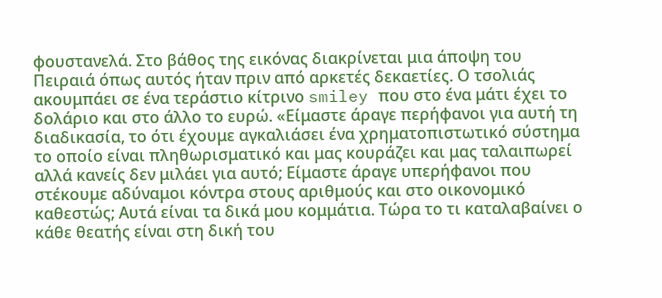φουστανελά. Στο βάθος της εικόνας διακρίνεται μια άποψη του Πειραιά όπως αυτός ήταν πριν από αρκετές δεκαετίες. Ο τσολιάς ακουμπάει σε ένα τεράστιο κίτρινο smiley που στο ένα μάτι έχει το δολάριο και στο άλλο το ευρώ. «Είμαστε άραγε περήφανοι για αυτή τη διαδικασία, το ότι έχουμε αγκαλιάσει ένα χρηματοπιστωτικό σύστημα το οποίο είναι πληθωρισματικό και μας κουράζει και μας ταλαιπωρεί αλλά κανείς δεν μιλάει για αυτό; Είμαστε άραγε υπερήφανοι που στέκουμε αδύναμοι κόντρα στους αριθμούς και στο οικονομικό καθεστώς; Αυτά είναι τα δικά μου κομμάτια. Τώρα το τι καταλαβαίνει ο κάθε θεατής είναι στη δική του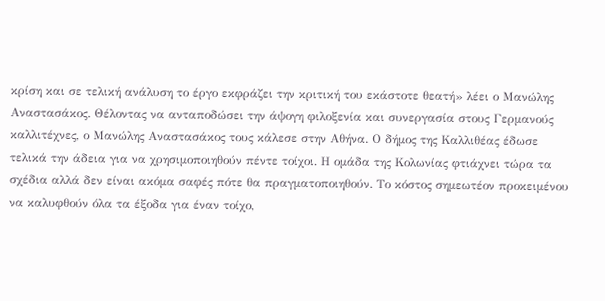κρίση και σε τελική ανάλυση το έργο εκφράζει την κριτική του εκάστοτε θεατή» λέει ο Μανώλης Αναστασάκος. Θέλοντας να ανταποδώσει την άψογη φιλοξενία και συνεργασία στους Γερμανούς καλλιτέχνες, ο Μανώλης Αναστασάκος τους κάλεσε στην Αθήνα. Ο δήμος της Καλλιθέας έδωσε τελικά την άδεια για να χρησιμοποιηθούν πέντε τοίχοι. Η ομάδα της Κολωνίας φτιάχνει τώρα τα σχέδια αλλά δεν είναι ακόμα σαφές πότε θα πραγματοποιηθούν. Το κόστος σημεωτέον προκειμένου να καλυφθούν όλα τα έξοδα για έναν τοίχο,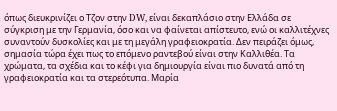όπως διευκρινίζει ο Τζον στην DW, είναι δεκαπλάσιο στην Ελλάδα σε σύγκριση με την Γερμανία, όσο και να φαίνεται απίστευτο, ενώ οι καλλιτέχνες συναντούν δυσκολίες και με τη μεγάλη γραφειοκρατία. Δεν πειράζει όμως, σημασία τώρα έχει πως το επόμενο ραντεβού είναι στην Καλλιθέα. Τα χρώματα, τα σχέδια και το κέφι για δημιουργία είναι πιο δυνατά από τη γραφειοκρατία και τα στερεότυπα. Μαρία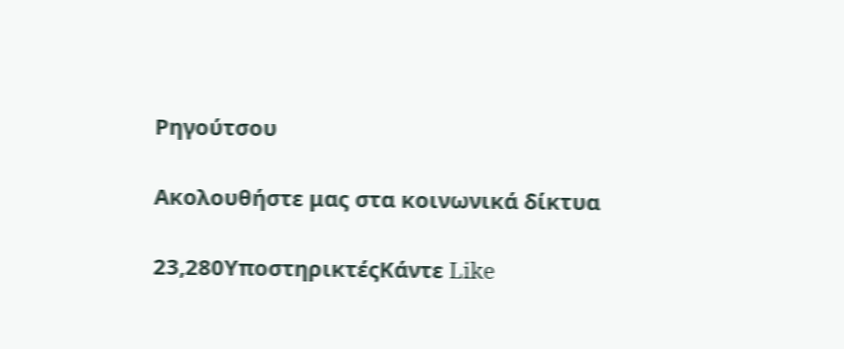Ρηγούτσου

Ακολουθήστε μας στα κοινωνικά δίκτυα

23,280ΥποστηρικτέςΚάντε Like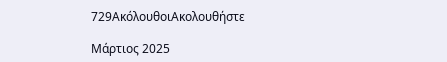729ΑκόλουθοιΑκολουθήστε

Μάρτιος 2025